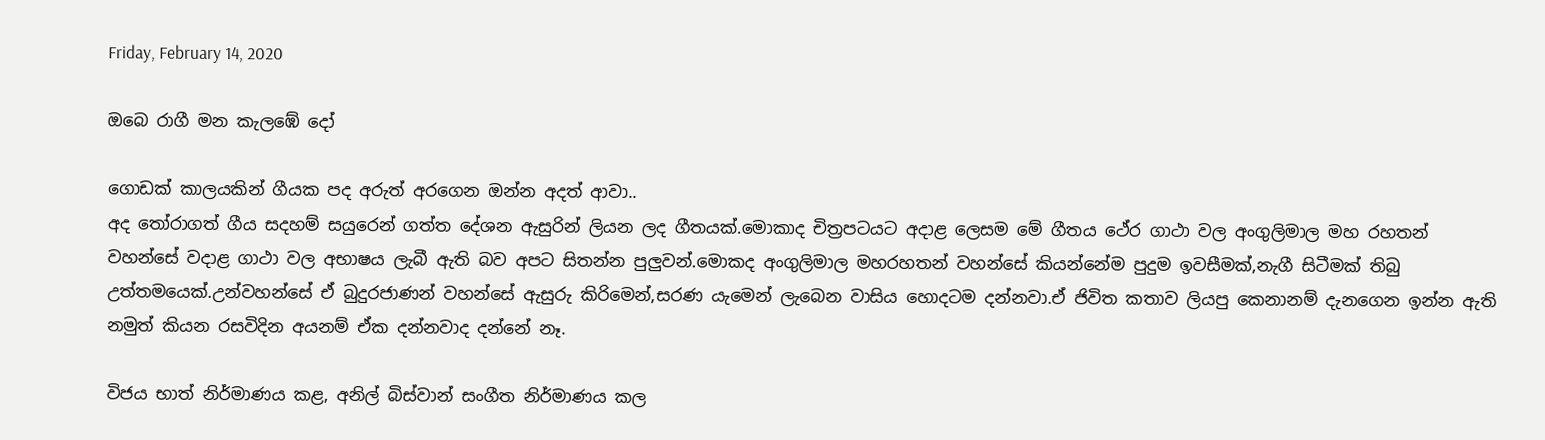Friday, February 14, 2020

ඔබෙ රාගී මන කැලඹේ දෝ

ගොඩක් කාලයකින් ගීයක පද අරුත් අරගෙන ඔන්න අදත් ආවා..
අද තෝරාගත් ගීය සදහම් සයුරෙන් ගත්ත දේශන ඇසුරින් ලියන ලද ගීතයක්.මොකාද චිත්‍රපටයට අදාළ ලෙසම මේ ගීතය ථේර ගාථා වල අංගුලිමාල මහ රහතන් වහන්සේ වදාළ ගාථා වල අභාෂය ලැබී ඇති බව අපට සිතන්න පුලුවන්.මොකද අංගුලිමාල මහරහතන් වහන්සේ කියන්නේම පුදුම ඉවසීමක්,නැගී සිටීමක් තිබු උත්තමයෙක්.උන්වහන්සේ ඒ බුදුරජාණන් වහන්සේ ඇසුරු කිරිමෙන්,සරණ යැමෙන් ලැබෙන වාසිය හොදටම දන්නවා.ඒ ජිවිත කතාව ලියපු කෙනානම් දැනගෙන ඉන්න ඇති නමුත් කියන රසවිදින අයනම් ඒක දන්නවාද දන්නේ නෑ.

විජය භාත් නිර්මාණය කළ, අනිල් බිස්වාන් සංගීත නිර්මාණය කල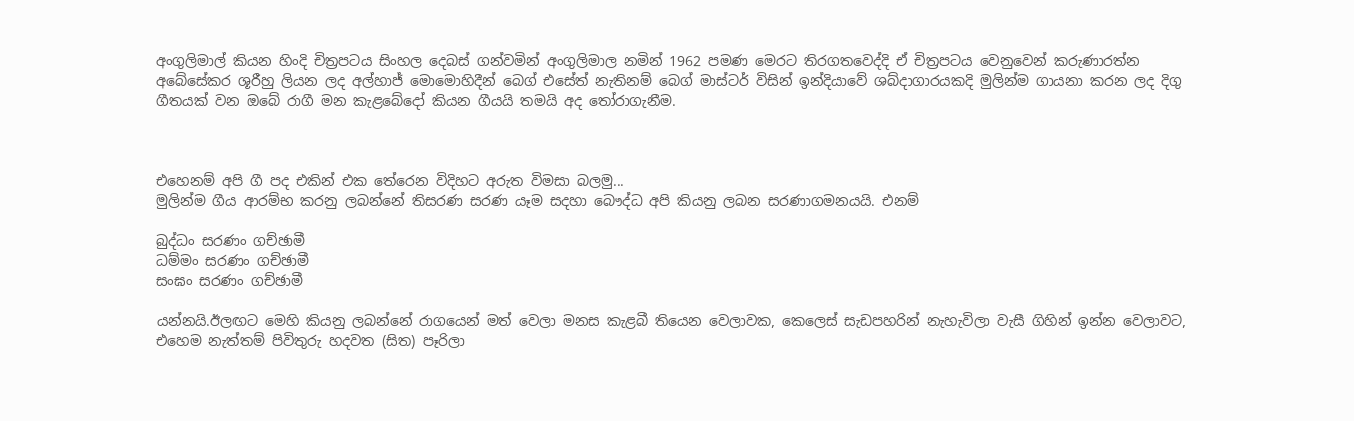අංගුලිමාල් කියන හිංදි චිත්‍රපටය සිංහල දෙබස් ගන්වමින් අංගුලිමාල නමින් 1962 පමණ මෙරට තිරගතවෙද්දි ඒ චිත්‍රපටය වෙනුවෙන් කරුණාරත්න අබේසේකර ශූරීහු ලියන ලද අල්හාජ් මොමොහිදීන් බෙග් එසේත් නැතිනම් බෙග් මාස්ටර් විසින් ඉන්දියාවේ ශබ්දාගාරයකදි මුලින්ම ගායනා කරන ලද දිගු ගීතයක් වන ඔබේ රාගී මන කැළබේදෝ කියන ගීයයි තමයි අද තෝරාගැනීම.



එහෙනම් අපි ගී පද එකින් එක තේරෙන විදිහට අරුත විමසා බලමු...
මුලින්ම ගීය ආරම්භ කරනු ලබන්නේ තිසරණ සරණ යෑම සදහා බෞද්ධ අපි කියනු ලබන සරණාගමනයයි. එනම්

බුද්ධං සරණං ගච්ඡාමී
ධම්මං සරණං ගච්ඡාමී
සංඝං සරණං ගච්ඡාමී

යන්නයි.ඊලඟට මෙහි කියනු ලබන්නේ රාගයෙන් මත් වෙලා මනස කැළබී තියෙන වෙලාවක, කෙලෙස් සැඩපහරින් නැහැවිලා වැසී ගිහින් ඉන්න වෙලාවට, එහෙම නැත්තම් පිවිතුරු හදවත (සිත) පෑරිලා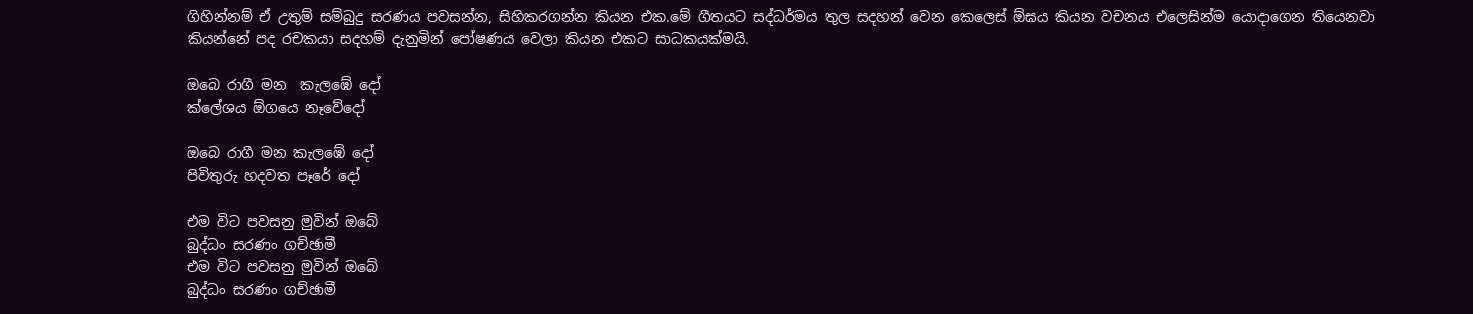ගිහින්නම් ඒ උතුම් සම්බුදු සරණය පවසන්න, සිහිකරගන්න කියන එක.මේ ගීතයට සද්ධර්මය තුල සදහන් වෙන කෙලෙස් ඕඝය කියන වචනය එලෙසින්ම යොදාගෙන තියෙනවා කියන්නේ පද රචකයා සදහම් දැනුමින් පෝෂණය වෙලා කියන එකට සාධකයක්මයි.

ඔබෙ රාගී මන  කැලඹේ දෝ
ක්ලේශය ඕගයෙ නෑවේදෝ

ඔබෙ රාගී මන කැලඹේ දෝ
පිවිතුරු හදවත පෑරේ දෝ

එම විට පවසනු මුවින් ඔබේ
බුද්ධං සරණං ගච්ඡාමී
එම විට පවසනු මුවින් ඔබේ
බුද්ධං සරණං ගච්ඡාමී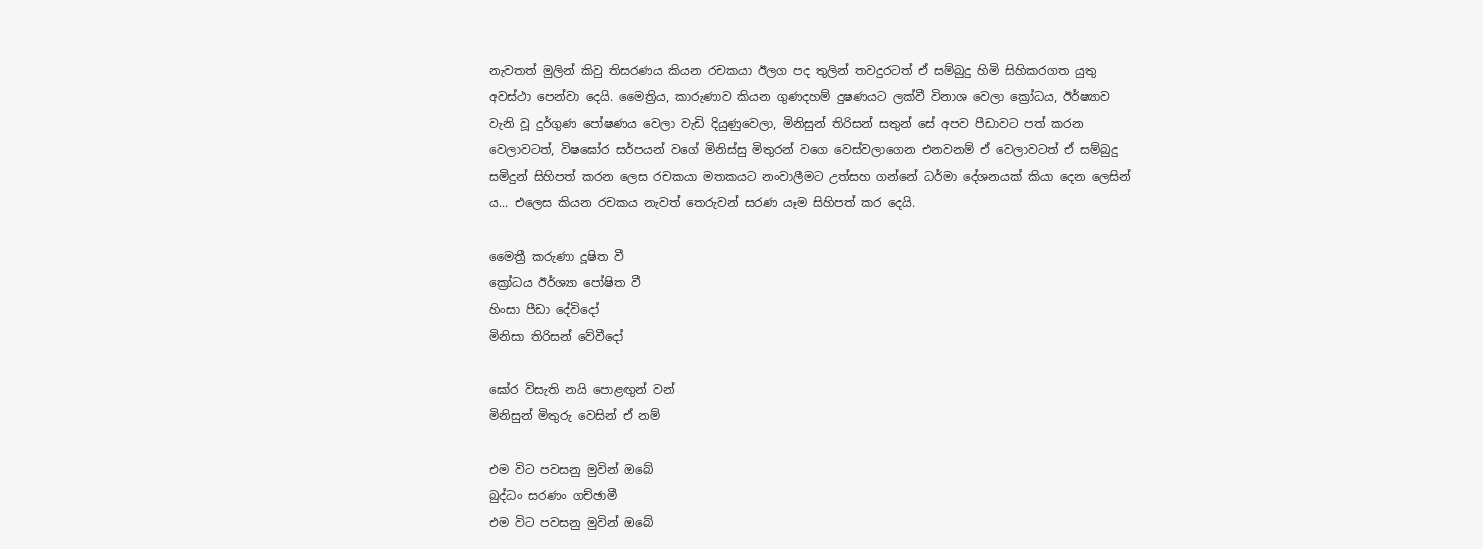නැවතත් මුලින් කිවු තිසරණය කියන රචකයා ඊලග පද තුලින් තවදුරටත් ඒ සම්බුදු හිමි සිහිකරගත යුතු අවස්ථා පෙන්වා දෙයි. මෛත්‍රිය, කාරුණාව කියන ගුණදහම් දුෂණයට ලක්වී විනාශ වෙලා ක්‍රෝධය, ඊර්ෂ්‍යාව වැනි වූ දුර්ගුණ පෝෂණය වෙලා වැඩි දියුණුවෙලා, මිනිසුන් තිරිසන් සතුන් සේ අපව පීඩාවට පත් කරන වෙලාවටත්, විෂඝෝර සර්පයන් වගේ මිනිස්සු මිතුරන් වගෙ වෙස්වලාගෙන එනවනම් ඒ වෙලාවටත් ඒ සම්බුදු සමිදුන් සිහිපත් කරන ලෙස රචකයා මතකයට නංවාලීමට උත්සහ ගන්නේ ධර්මා දේශනයක් කියා දෙන ලෙසින් ය... එලෙස කියන රචකය නැවත් තෙරුවන් සරණ යෑම සිහිපත් කර දෙයි.

මෛත්‍රී කරුණා දූෂිත වී
ක්‍රෝධය ඊර්ශ්‍යා පෝෂිත වී
හිංසා පීඩා දේවිදෝ
මිනිසා තිරිසන් වේවීදෝ

ඝෝර විසැති නයි පොළඟුන් වන්
මිනිසුන් මිතුරු වෙසින් ඒ නම්

එම විට පවසනු මුවින් ඔබේ
බුද්ධං සරණං ගච්ඡාමී
එම විට පවසනු මුවින් ඔබේ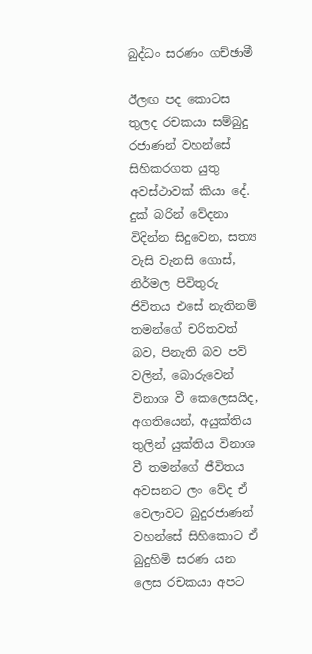බුද්ධං සරණං ගච්ඡාමී

ඊලඟ පද කොටස තුලද රචකයා සම්බුදු රජාණන් වහන්සේ සිහිකරගත යුතු අවස්ථාවක් කියා දේ. දුක් බරින් වේදනා විදින්න සිදුවෙන, සත්‍ය වැසි වැනසි ගොස්, නිර්මල පිවිතුරු ජිවිතය එසේ නැතිනම් තමන්ගේ චරිතවත් බව, පිනැති බව පව් වලින්, බොරුවෙන් විනාශ වී කෙලෙසයිද, අගතියෙන්, අයුක්තිය තුලින් යුක්තිය විනාශ වී තමන්ගේ ජීවිතය අවසනට ලං වේද ඒ වෙලාවට බුදුරජාණන් වහන්සේ සිහිකොට ඒ බුදුහිමි සරණ යන ලෙස රචකයා අපට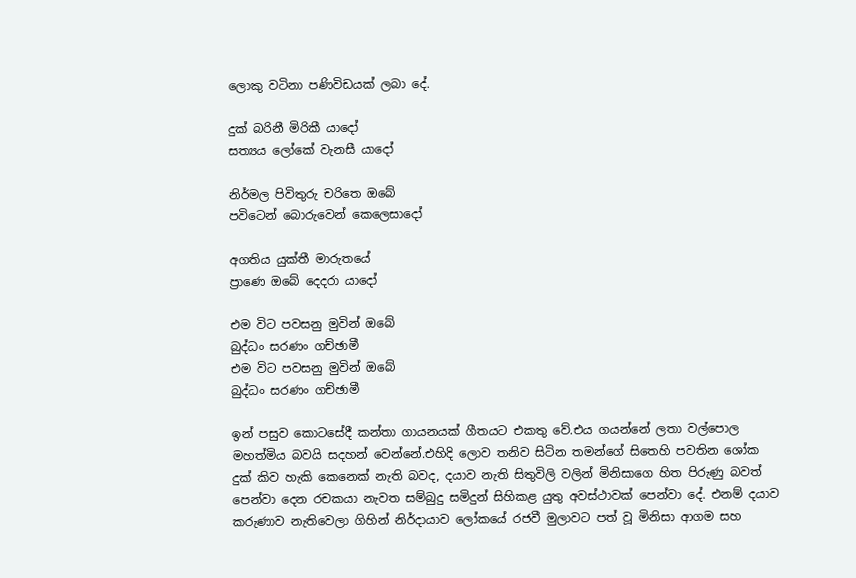ලොකු වටිනා පණිවිඩයක් ලබා දේ.

දුක් බරිනී මිරිකී යාදෝ
සත්‍යය ලෝකේ වැනසී යාදෝ

නිර්මල පිවිතුරු චරිතෙ ඔබේ
පවිටෙන් බොරුවෙන් කෙලෙසාදෝ

අගතිය යුක්තී මාරුතයේ
ප්‍රාණෙ ඔබේ දෙදරා යාදෝ

එම විට පවසනු මුවින් ඔබේ
බුද්ධං සරණං ගච්ඡාමී
එම විට පවසනු මුවින් ඔබේ
බුද්ධං සරණං ගච්ඡාමී

ඉන් පසුව කොටසේදී කන්තා ගායනයක් ගීතයට එකතු වේ.එය ගයන්නේ ලතා වල්පොල මහත්මිය බවයි සදහන් වෙන්නේ.එහිදි ලොව තනිව සිටින තමන්ගේ සිතෙහි පවතින ශෝක දුක් කිව හැකි කෙනෙක් නැති බවද, දයාව නැති සිතුවිලි වලින් මිනිසාගෙ හිත පිරුණු බවත් පෙන්වා දෙන රචකයා නැවත සම්බුදු සමිදුන් සිහිකළ යුතු අවස්ථාවක් පෙන්වා දේ. එනම් දයාව කරුණාව නැතිවෙලා ගිහින් නිර්දායාව ලෝකයේ රජවී මුලාවට පත් වූ මිනිසා ආගම සහ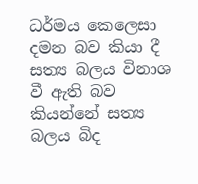ධර්මය කෙලෙසා දමන බව කියා දී සත්‍ය බලය විනාශ වී ඇති බව කියන්නේ සත්‍ය බලය බිද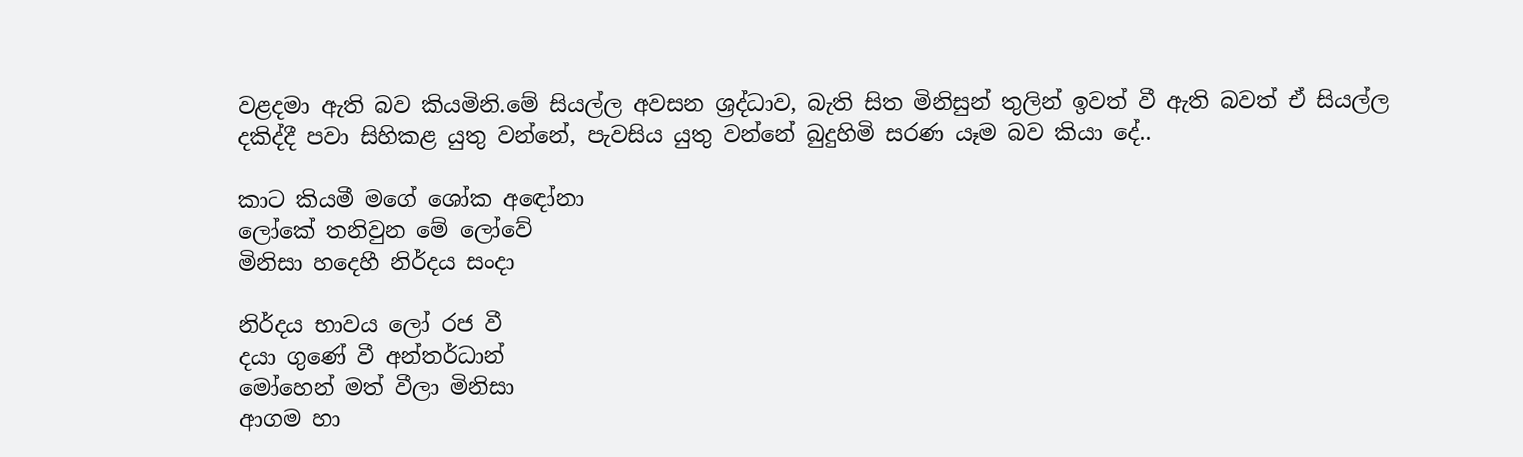වළදමා ඇති බව කියමිනි.මේ සියල්ල අවසන ශ්‍රද්ධාව, බැති සිත මිනිසුන් තුලින් ඉවත් වී ඇති බවත් ඒ සියල්ල දකිද්දී පවා සිහිකළ යුතු වන්නේ, පැවසිය යුතු වන්නේ බුදුහිමි සරණ යෑම බව කියා දේ..

කාට කියමී මගේ ශෝක අඳෝනා
ලෝකේ තනිවුන මේ ලෝවේ
මිනිසා හදෙහී නිර්දය සංදා

නිර්දය භාවය ලෝ රජ වී
දයා ගුණේ වී අන්තර්ධාන්
මෝහෙන් මත් වීලා මිනිසා
ආගම හා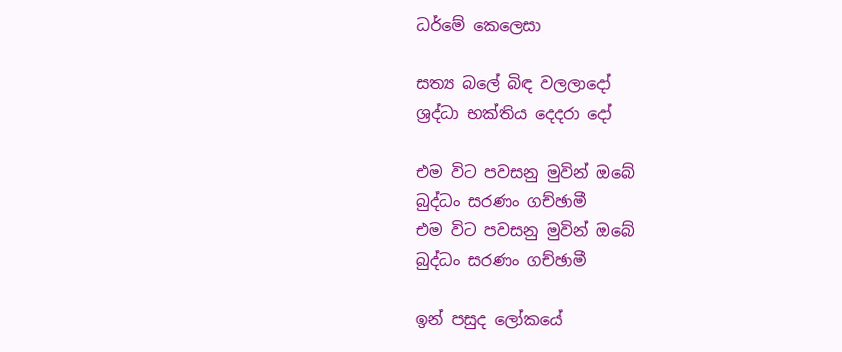ධර්මේ කෙලෙසා

සත්‍ය බලේ බිඳ වලලාදෝ
ශ්‍රද්ධා භක්තිය දෙදරා දෝ

එම විට පවසනු මුවින් ඔබේ
බුද්ධං සරණං ගච්ඡාමී
එම විට පවසනු මුවින් ඔබේ
බුද්ධං සරණං ගච්ඡාමී

ඉන් පසුද ලෝකයේ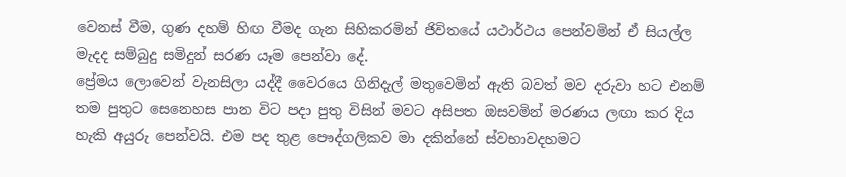වෙනස් වීම, ගුණ දහම් හිඟ වීමද ගැන සිහිකරමින් ජිවිතයේ යථාර්ථය පෙන්වමින් ඒ සියල්ල මැදද සම්බුදු සමිදුන් සරණ යෑම පෙන්වා දේ.
ප්‍රේමය ලොවෙන් වැනසිලා යද්දී වෛරයෙ ගිනිදැල් මතුවෙමින් ඇති බවත් මව දරුවා හට එනම් තම පුතුට සෙනෙහස පාන විට පදා පුතු විසින් මවට අසිපත ඔසවමින් මරණය ලඟා කර දිය හැකි අයුරු පෙන්වයි. එම පද තුළ පෞද්ගලිකව මා දකින්නේ ස්වභාවදහමට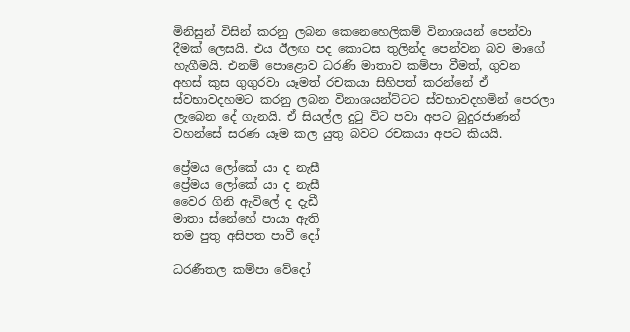මිනිසුන් විසින් කරනු ලබන කෙනෙහෙලිකම් විනාශයන් පෙන්වා දීමක් ලෙසයි. එය ඊලඟ පද කොටස තුලින්ද පෙන්වන බව මාගේ හැගීමයි. එනම් පොළොව ධරණි මාතාව කම්පා වීමත්, ගුවන අහස් කුස ගුගුරවා යෑමත් රචකයා සිහිපත් කරන්නේ ඒ ස්වභාවදහමට කරනු ලබන විනාශයන්ට්ටට ස්වභාවදහමින් පෙරලා ලැබෙන දේ ගැනයි. ඒ සියල්ල දුටු විට පවා අපට බුදුරජාණන් වහන්සේ සරණ යෑම කල යුතු බවට රචකයා අපට කියයි.

ප්‍රේමය ලෝකේ යා ද නැසී
ප්‍රේමය ලෝකේ යා ද නැසී
වෛර ගිනි ඇවිලේ ද දැඩී
මාතා ස්නේහේ පායා ඇති
තම පුතු අසිපත‍ පාවී දෝ

ධරණීතල කම්පා වේදෝ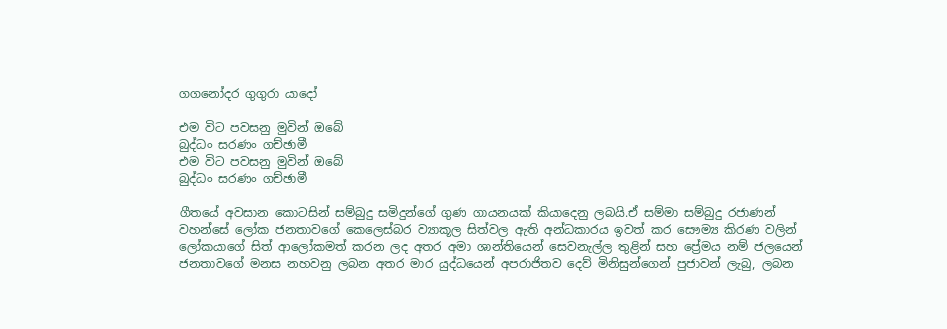ගගනෝදර ගුගුරා යාදෝ

එම විට පවසනු මුවින් ඔබේ
බුද්ධං සරණං ගච්ඡාමී
එම විට පවසනු මුවින් ඔබේ
බුද්ධං සරණං ගච්ඡාමී

ගීතයේ අවසාන කොටසින් සම්බුදු සමිදුන්ගේ ගුණ ගායනයක් කියාදෙනු ලබයි.ඒ සම්මා සම්බුදු රජාණන් වහන්සේ ලෝක ජනතාවගේ කෙලෙස්බර ව්‍යාකූල සිත්වල ඇති අන්ධකාරය ඉවත් කර සෞම්‍ය කිරණ වලින් ලෝකයාගේ සිත් ආලෝකමත් කරන ලද අතර අමා ශාන්තියෙන් සෙවනැල්ල තුළින් සහ ප්‍රේමය නම් ජලයෙන් ජනතාවගේ මනස නහවනු ලබන අතර මාර යුද්ධයෙන් අපරාජිතව දෙව් මිනිසුන්ගෙන් පුජාවන් ලැබු, ලබන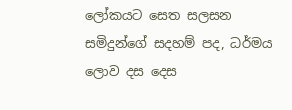ලෝකයට සෙත සලසන සමිදුන්ගේ සදහම් පද, ධර්මය ලොව දස දෙස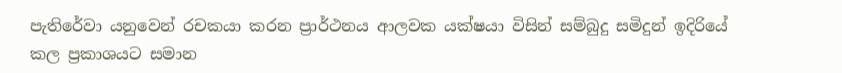පැතිරේවා යනුවෙන් රචකයා කරන ප්‍රාර්ථනය ආලවක යක්ෂයා විසින් සම්බුදු සමිදුන් ඉදිරියේ කල ප්‍රකාශයට සමාන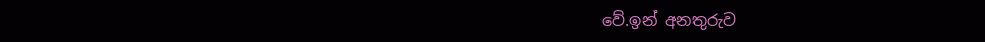වේ.ඉන් අනතුරුව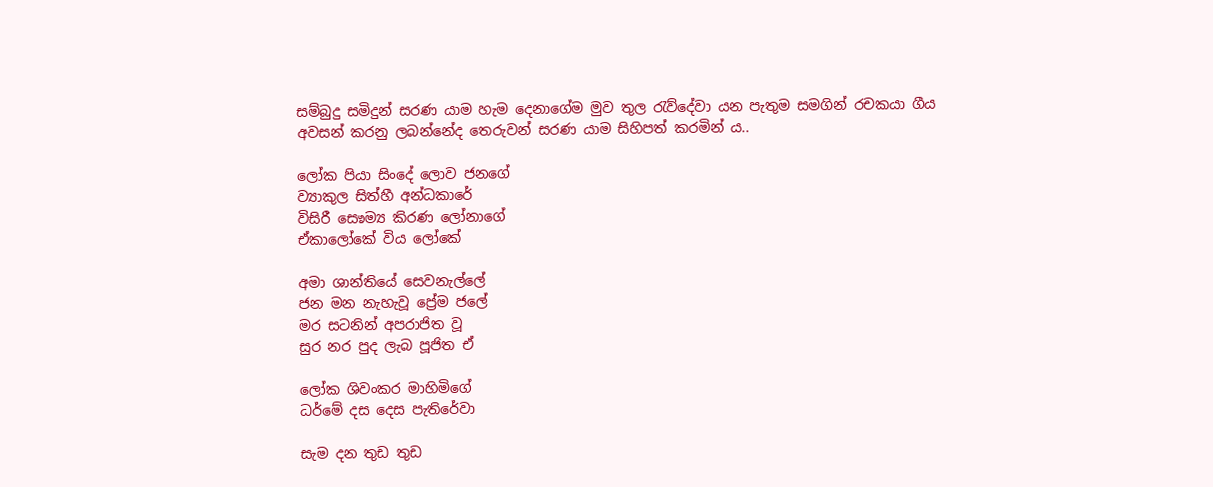සම්බුදු සමිදුන් සරණ යාම හැම දෙනාගේම මුව තුල රැව්දේවා යන පැතුම සමගින් රචකයා ගීය අවසන් කරනු ලබන්නේද තෙරුවන් සරණ යාම සිහිපත් කරමින්‍ ය..

ලෝක පියා සිංදේ ලොව ජනගේ
ව්‍යාකුල සිත්හී අන්ධකාරේ
විසිරී සෙෳම්‍ය කිරණ ලෝනාගේ
ඒකාලෝකේ විය ලෝකේ

අමා ශාන්තියේ සෙවනැල්ලේ
ජන මන නැහැවූ ප්‍රේම ජලේ
මර සටනින් අපරාජිත වූ
සුර නර පුද ලැබ පූජිත ඒ

ලෝක ශිවංකර මාහිමිගේ
ධර්මේ දස දෙස පැතිරේවා

සැම දන තුඩ තුඩ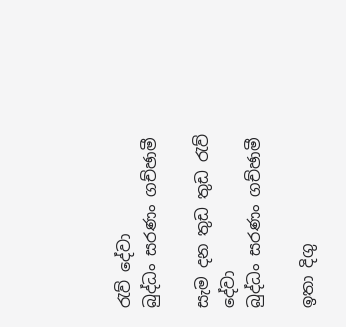රැව් දේවා
බුද්ධං සරණං ගච්ඡාමී

සැම දන තුඩ තුඩ රැව් දේවා
බුද්ධං සරණං ගච්ඡාමී

ඉතා දිගු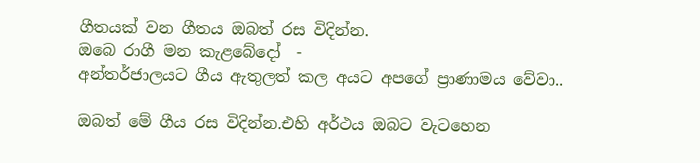ගීතයක් වන ගීතය ඔබත් රස විදින්න.
ඔබෙ රාගී මන කැළබේදෝ  -
අන්තර්ජාලයට ගීය ඇතුලත් කල අයට අපගේ ප්‍රාණාමය වේවා..

ඔබත් මේ ගීය රස විදින්න.එහි අර්ථය ඔබට වැටහෙන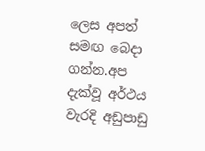ලෙස අපත් සමඟ බෙදා ගන්න.අප දැක්වූ අර්ථය වැරදි අඩුපාඩු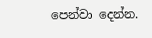පෙන්වා දෙන්න.